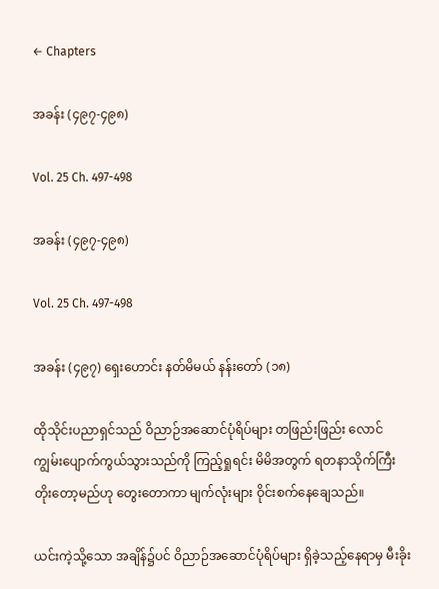← Chapters

အခန်း (၄၉၇-၄၉၈)

Vol. 25 Ch. 497-498

အခန်း (၄၉၇-၄၉၈)

Vol. 25 Ch. 497-498

အခန်း (၄၉၇) ရှေးဟောင်း နတ်မိမယ် နန်းတော် (၁၈)

ထိုသိုင်းပညာရှင်သည် ဝိညာဉ်အဆောင်ပုံရိပ်များ တဖြည်းဖြည်း လောင်ကျွမ်းပျောက်ကွယ်သွားသည်ကို ကြည့်ရှုရင်း မိမိအတွက် ရတနာသိုက်ကြီး တိုးတော့မည်ဟု တွေးတောကာ မျက်လုံးများ ဝိုင်းစက်နေချေသည်။

ယင်းကဲ့သို့သော အချိန်၌ပင် ဝိညာဉ်အဆောင်ပုံရိပ်များ ရှိခဲ့သည့်နေရာမှ မီးခိုး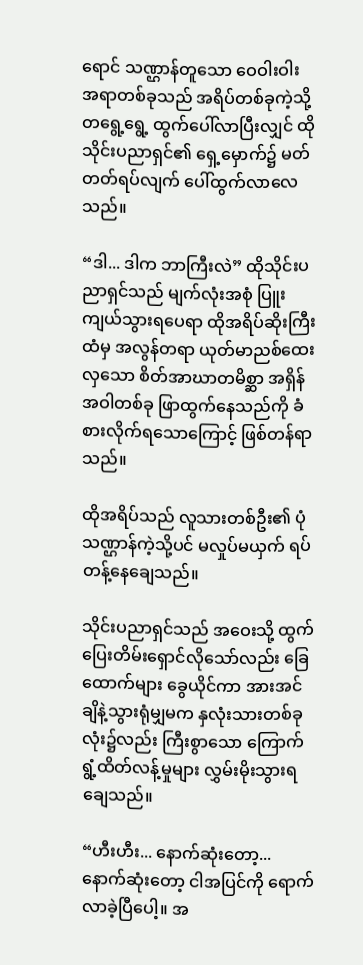ရောင် သဏ္ဌာန်တူသော ဝေဝါးဝါးအရာတစ်ခုသည် အရိပ်တစ်ခုကဲ့သို့ တရွေ့ရွေ့ ထွက်ပေါ်လာပြီးလျှင် ထိုသိုင်းပညာရှင်၏ ရှေ့မှောက်၌ မတ်တတ်ရပ်လျက် ပေါ်ထွက်လာလေသည်။

“ဒါ... ဒါက ဘာကြီးလဲ” ထိုသိုင်းပညာရှင်သည် မျက်လုံးအစုံ ပြူးကျယ်သွားရပေရာ ထိုအရိပ်ဆိုးကြီးထံမှ အလွန်တရာ ယုတ်မာညစ်ထေးလှသော စိတ်အာဃာတမိစ္ဆာ အရှိန်အဝါတစ်ခု ဖြာထွက်နေသည်ကို ခံစားလိုက်ရသောကြောင့် ဖြစ်တန်ရာသည်။

ထိုအရိပ်သည် လူသားတစ်ဦး၏ ပုံသဏ္ဌာန်ကဲ့သို့ပင် မလှုပ်မယှက် ရပ်တန့်နေချေသည်။

သိုင်းပညာရှင်သည် အဝေးသို့ ထွက်ပြေးတိမ်းရှောင်လိုသော်လည်း ခြေထောက်များ ခွေယိုင်ကာ အားအင်ချိနဲ့သွားရုံမျှမက နှလုံးသားတစ်ခုလုံး၌လည်း ကြီးစွာသော ကြောက်ရွံ့ထိတ်လန့်မှုများ လွှမ်းမိုးသွားရချေသည်။

“ဟီးဟီး... နောက်ဆုံးတော့... နောက်ဆုံးတော့ ငါအပြင်ကို ရောက်လာခဲ့ပြီပေါ့။ အ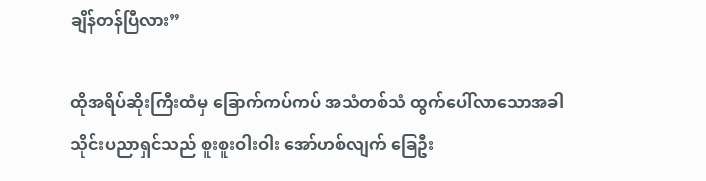ချိန်တန်ပြီလား”

ထိုအရိပ်ဆိုးကြီးထံမှ ခြောက်ကပ်ကပ် အသံတစ်သံ ထွက်ပေါ်လာသောအခါ သိုင်းပညာရှင်သည် စူးစူးဝါးဝါး အော်ဟစ်လျက် ခြေဦး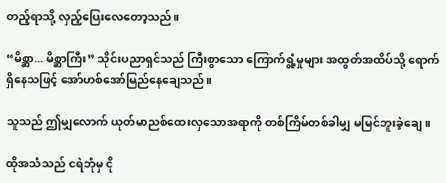တည့်ရာသို့ လှည့်ပြေးလေတော့သည်။

“မိစ္ဆာ... မိစ္ဆာကြီး” သိုင်းပညာရှင်သည် ကြီးစွာသော ကြောက်ရွံ့မှုများ အထွတ်အထိပ်သို့ ရောက်ရှိနေသဖြင့် အော်ဟစ်အော်မြည်နေချေသည်။

သူသည် ဤမျှလောက် ယုတ်မာညစ်ထေးလှသောအရာကို တစ်ကြိမ်တစ်ခါမျှ မမြင်ဘူးခဲ့ချေ။

ထိုအသံသည် ငရဲဘုံမှ ငို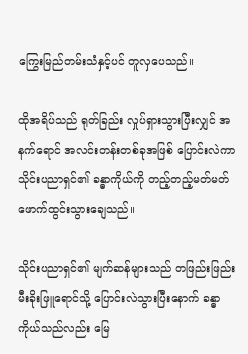ကြွေးမြည်တမ်းသံနှင့်ပင် တူလှပေသည်။

ထိုအရိပ်သည် ရုတ်ခြည်း လှုပ်ရှားသွားပြီးလျှင် အနက်ရောင် အလင်းတန်းတစ်ခုအဖြစ် ပြောင်းလဲကာ သိုင်းပညာရှင်၏ ခန္ဓာကိုယ်ကို တည့်တည့်မတ်မတ် ဖောက်ထွင်းသွားချေသည်။

သိုင်းပညာရှင်၏ မျက်ဆန်များသည် တဖြည်းဖြည်း မီးခိုးဖြူရောင်သို့ ပြောင်းလဲသွားပြီးနောက် ခန္ဓာကိုယ်သည်လည်း မြေ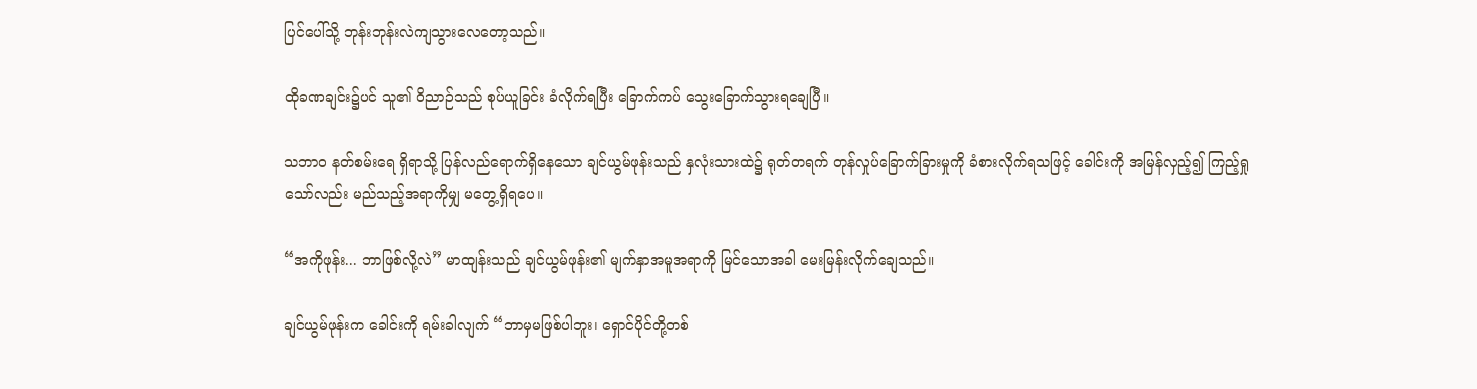ပြင်ပေါ်သို့ ဘုန်းဘုန်းလဲကျသွားလေတော့သည်။

ထိုခဏချင်း၌ပင် သူ၏ ဝိညာဉ်သည် စုပ်ယူခြင်း ခံလိုက်ရပြီး ခြောက်ကပ် သွေးခြောက်သွားရချေပြီ။

သဘာဝ နတ်စမ်းရေ ရှိရာသို့ ပြန်လည်ရောက်ရှိနေသော ချင်ယွမ်ဖုန်းသည် နှလုံးသားထဲ၌ ရုတ်တရက် တုန်လှုပ်ခြောက်ခြားမှုကို ခံစားလိုက်ရသဖြင့် ခေါင်းကို အမြန်လှည့်၍ ကြည့်ရှုသော်လည်း မည်သည့်အရာကိုမျှ မတွေ့ရှိရပေ။

“အကိုဖုန်း... ဘာဖြစ်လို့လဲ” မာထျန်းသည် ချင်ယွမ်ဖုန်း၏ မျက်နှာအမူအရာကို မြင်သောအခါ မေးမြန်းလိုက်ချေသည်။

ချင်ယွမ်ဖုန်းက ခေါင်းကို ရမ်းခါလျက် “ဘာမှမဖြစ်ပါဘူး၊ ရှောင်ပိုင်တို့တစ်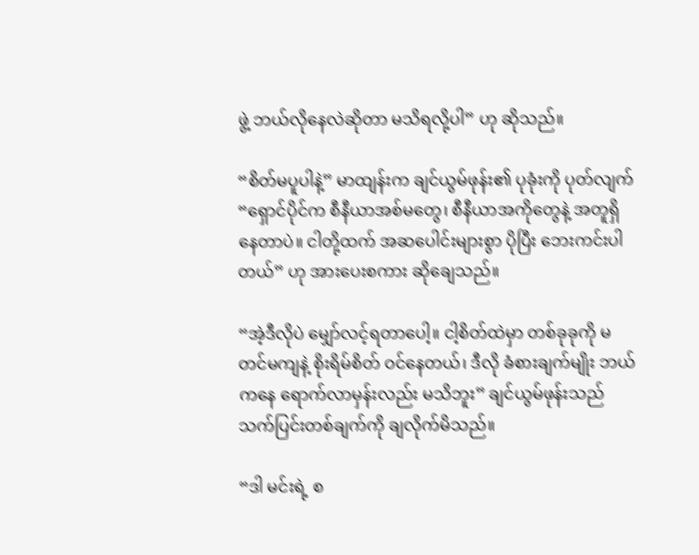ဖွဲ့ ဘယ်လိုနေလဲဆိုတာ မသိရလို့ပါ” ဟု ဆိုသည်။

“စိတ်မပူပါနဲ့” မာထျန်းက ချင်ယွမ်ဖုန်း၏ ပုခုံးကို ပုတ်လျက် “ရှောင်ပိုင်က စီနီယာအစ်မတွေ၊ စီနီယာအကိုတွေနဲ့ အတူရှိနေတာပဲ။ ငါတို့ထက် အဆပေါင်းများစွာ ပိုပြီး ဘေးကင်းပါတယ်” ဟု အားပေးစကား ဆိုချေသည်။

“အဲ့ဒီလိုပဲ မျှော်လင့်ရတာပေါ့။ ငါ့စိတ်ထဲမှာ တစ်ခုခုကို မတင်မကျနဲ့ စိုးရိမ်စိတ် ဝင်နေတယ်၊ ဒီလို ခံစားချက်မျိုး ဘယ်ကနေ ရောက်လာမှန်းလည်း မသိဘူး” ချင်ယွမ်ဖုန်းသည် သက်ပြင်းတစ်ချက်ကို ချလိုက်မိသည်။

“ဒါ မင်းရဲ့ စ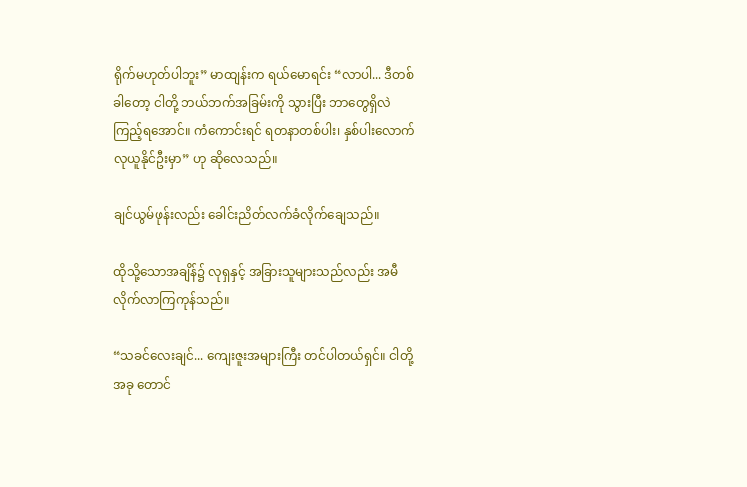ရိုက်မဟုတ်ပါဘူး” မာထျန်းက ရယ်မောရင်း “လာပါ... ဒီတစ်ခါတော့ ငါတို့ ဘယ်ဘက်အခြမ်းကို သွားပြီး ဘာတွေရှိလဲ ကြည့်ရအောင်။ ကံကောင်းရင် ရတနာတစ်ပါး၊ နှစ်ပါးလောက် လုယူနိုင်ဦးမှာ” ဟု ဆိုလေသည်။

ချင်ယွမ်ဖုန်းလည်း ခေါင်းညိတ်လက်ခံလိုက်ချေသည်။

ထိုသို့သောအချိန်၌ လုရှနှင့် အခြားသူများသည်လည်း အမီလိုက်လာကြကုန်သည်။

“သခင်လေးချင်... ကျေးဇူးအများကြီး တင်ပါတယ်ရှင်။ ငါတို့ အခု တောင်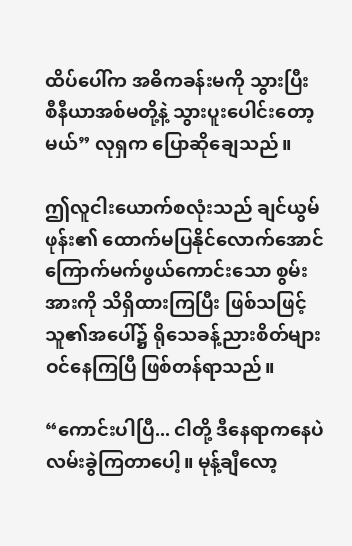ထိပ်ပေါ်က အဓိကခန်းမကို သွားပြီး စီနီယာအစ်မတို့နဲ့ သွားပူးပေါင်းတော့မယ်” လုရှက ပြောဆိုချေသည်။

ဤလူငါးယောက်စလုံးသည် ချင်ယွမ်ဖုန်း၏ ထောက်မပြနိုင်လောက်အောင် ကြောက်မက်ဖွယ်ကောင်းသော စွမ်းအားကို သိရှိထားကြပြီး ဖြစ်သဖြင့် သူ၏အပေါ်၌ ရိုသေခန့်ညားစိတ်များ ဝင်နေကြပြီ ဖြစ်တန်ရာသည်။

“ကောင်းပါပြီ... ငါတို့ ဒီနေရာကနေပဲ လမ်းခွဲကြတာပေါ့။ မုန့်ချီလော့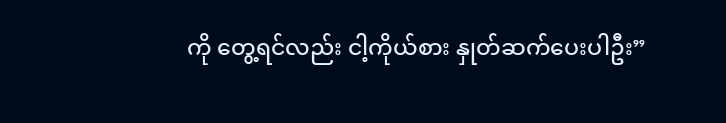ကို တွေ့ရင်လည်း ငါ့ကိုယ်စား နှုတ်ဆက်ပေးပါဦး”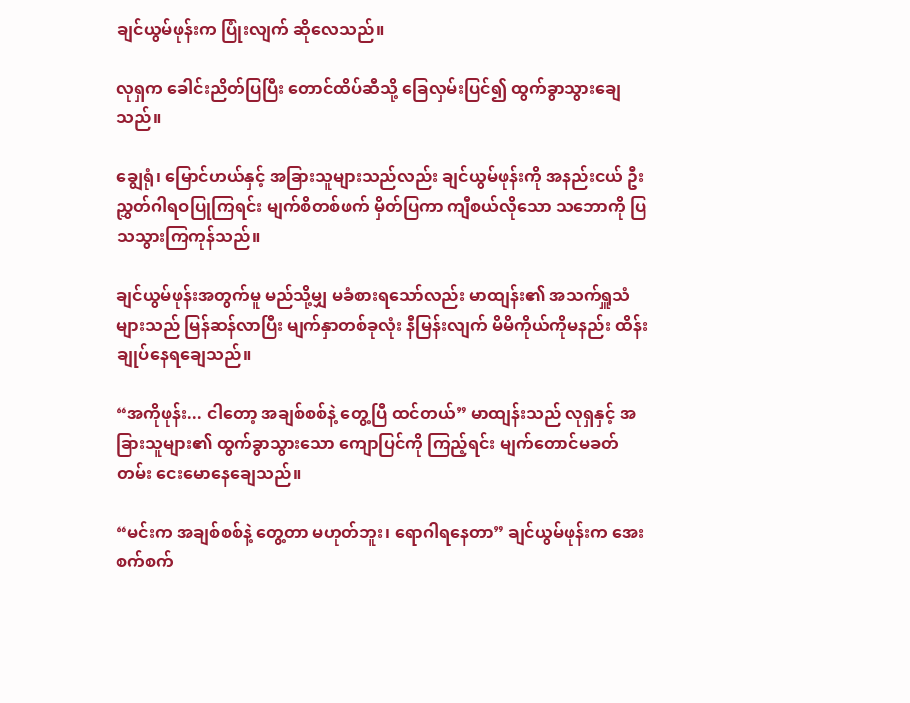ချင်ယွမ်ဖုန်းက ပြုံးလျက် ဆိုလေသည်။

လုရှက ခေါင်းညိတ်ပြပြီး တောင်ထိပ်ဆီသို့ ခြေလှမ်းပြင်၍ ထွက်ခွာသွားချေသည်။

ချွေရုံ၊ မြောင်ဟယ်နှင့် အခြားသူများသည်လည်း ချင်ယွမ်ဖုန်းကို အနည်းငယ် ဦးညွှတ်ဂါရဝပြုကြရင်း မျက်စိတစ်ဖက် မှိတ်ပြကာ ကျီစယ်လိုသော သဘောကို ပြသသွားကြကုန်သည်။

ချင်ယွမ်ဖုန်းအတွက်မူ မည်သို့မျှ မခံစားရသော်လည်း မာထျန်း၏ အသက်ရှူသံများသည် မြန်ဆန်လာပြီး မျက်နှာတစ်ခုလုံး နီမြန်းလျက် မိမိကိုယ်ကိုမနည်း ထိန်းချုပ်နေရချေသည်။

“အကိုဖုန်း... ငါတော့ အချစ်စစ်နဲ့ တွေ့ပြီ ထင်တယ်” မာထျန်းသည် လုရှနှင့် အခြားသူများ၏ ထွက်ခွာသွားသော ကျောပြင်ကို ကြည့်ရင်း မျက်တောင်မခတ်တမ်း ငေးမောနေချေသည်။

“မင်းက အချစ်စစ်နဲ့ တွေ့တာ မဟုတ်ဘူး၊ ရောဂါရနေတာ” ချင်ယွမ်ဖုန်းက အေးစက်စက်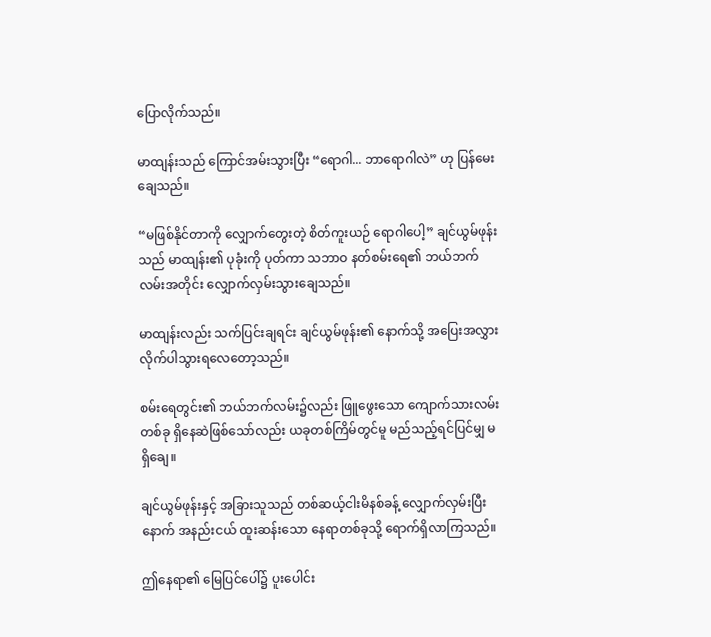ပြောလိုက်သည်။

မာထျန်းသည် ကြောင်အမ်းသွားပြီး “ရောဂါ... ဘာရောဂါလဲ” ဟု ပြန်မေးချေသည်။

“မဖြစ်နိုင်တာကို လျှောက်တွေးတဲ့ စိတ်ကူးယဉ် ရောဂါပေါ့” ချင်ယွမ်ဖုန်းသည် မာထျန်း၏ ပုခုံးကို ပုတ်ကာ သဘာဝ နတ်စမ်းရေ၏ ဘယ်ဘက်လမ်းအတိုင်း လျှောက်လှမ်းသွားချေသည်။

မာထျန်းလည်း သက်ပြင်းချရင်း ချင်ယွမ်ဖုန်း၏ နောက်သို့ အပြေးအလွှား လိုက်ပါသွားရလေတော့သည်။

စမ်းရေတွင်း၏ ဘယ်ဘက်လမ်း၌လည်း ဖြူဖွေးသော ကျောက်သားလမ်းတစ်ခု ရှိနေဆဲဖြစ်သော်လည်း ယခုတစ်ကြိမ်တွင်မူ မည်သည့်ရင်ပြင်မျှ မရှိချေ။

ချင်ယွမ်ဖုန်းနှင့် အခြားသူသည် တစ်ဆယ့်ငါးမိနစ်ခန့် လျှောက်လှမ်းပြီးနောက် အနည်းငယ် ထူးဆန်းသော နေရာတစ်ခုသို့ ရောက်ရှိလာကြသည်။

ဤနေရာ၏ မြေပြင်ပေါ်၌ ပူးပေါင်း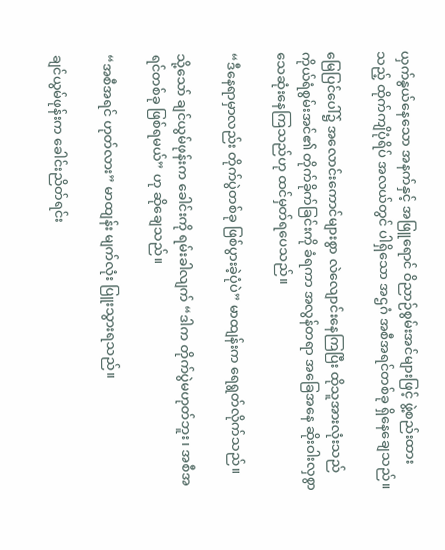ယှက်နွယ်နေသော အနက်နှင့် အဖြူရောင် ဝိညာဉ်စွမ်းအင်များဖြင့် ဖွဲ့စည်းထားသည့် ထိုက်ကျိပုံရိပ် အလယ်တွင် ပါရှိသော အဌဂံ အစီအရင်တစ်ခု ရှိနေချေသည်။

မြေပြင်ပေါ်၌ အလောင်းကောင်များစွာ လဲလျောင်းနေကြပြီး ထိုသူအားလုံးသည် ကိုယ်ရံစွမ်းအင်၏ တိုက်ခိုက်ခြင်းကို ခံရကာ အလွန်တရာ အခြေအနေ ဆိုးဝါးလှစွာ သေဆုံးနေကြသည်ဟု ထင်မှတ်ရပေသည်။

“ဒီနေရာမှာလည်း တိုက်ပွဲတစ်ခု ဖြစ်ပွားခဲ့ပုံပဲ” မာထျန်းက ရေရွတ်လိုက်သည်။

သို့သော် ချင်ယွမ်ဖုန်းက ခေါင်းကို ရမ်းခါလျက် “ဒါက တိုက်ပွဲမဟုတ်ဘူး၊ အစီအရင်တစ်ခု ဖြစ်ရမယ်” ဟု ဆိုချေသည်။

“အစီအရင် ဟုတ်လား” မာထျန်း မျက်လုံး ပြူးသွားရသည်။

ချင်ယွမ်ဖုန်းက ခေါင်းညိတ်ရင်း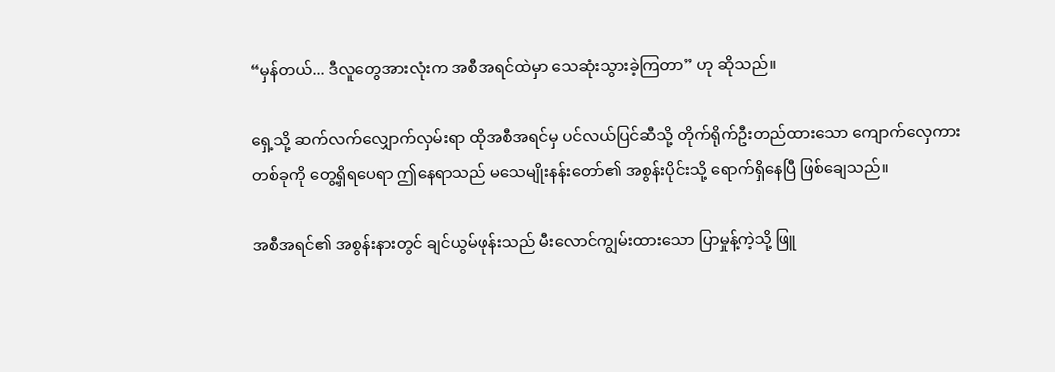“မှန်တယ်... ဒီလူတွေအားလုံးက အစီအရင်ထဲမှာ သေဆုံးသွားခဲ့ကြတာ” ဟု ဆိုသည်။

ရှေ့သို့ ဆက်လက်လျှောက်လှမ်းရာ ထိုအစီအရင်မှ ပင်လယ်ပြင်ဆီသို့ တိုက်ရိုက်ဦးတည်ထားသော ကျောက်လှေကားတစ်ခုကို တွေ့ရှိရပေရာ ဤနေရာသည် မသေမျိုးနန်းတော်၏ အစွန်းပိုင်းသို့ ရောက်ရှိနေပြီ ဖြစ်ချေသည်။

အစီအရင်၏ အစွန်းနားတွင် ချင်ယွမ်ဖုန်းသည် မီးလောင်ကျွမ်းထားသော ပြာမှုန့်ကဲ့သို့ ဖြူ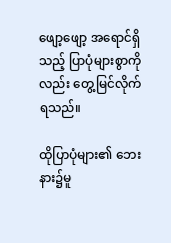ဖျော့ဖျော့ အရောင်ရှိသည့် ပြာပုံများစွာကိုလည်း တွေ့မြင်လိုက်ရသည်။

ထိုပြာပုံများ၏ ဘေးနား၌မူ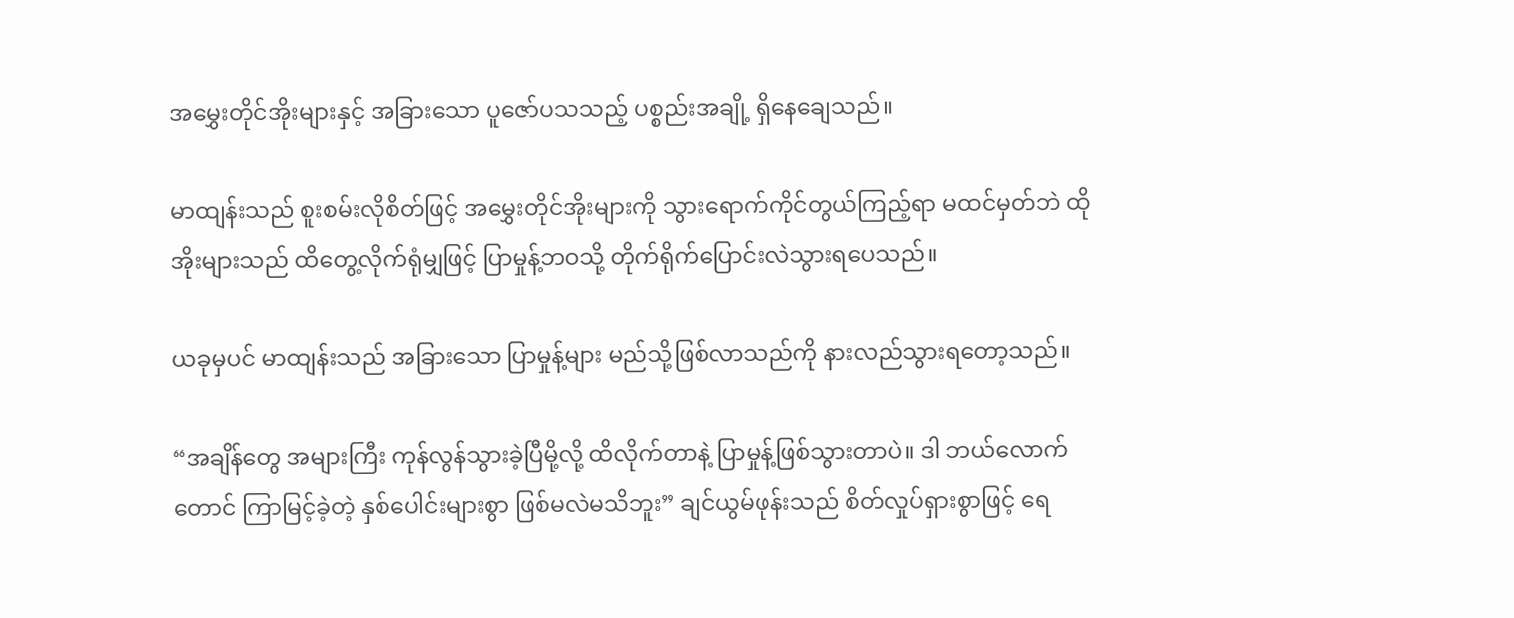အမွှေးတိုင်အိုးများနှင့် အခြားသော ပူဇော်ပသသည့် ပစ္စည်းအချို့ ရှိနေချေသည်။

မာထျန်းသည် စူးစမ်းလိုစိတ်ဖြင့် အမွှေးတိုင်အိုးများကို သွားရောက်ကိုင်တွယ်ကြည့်ရာ မထင်မှတ်ဘဲ ထိုအိုးများသည် ထိတွေ့လိုက်ရုံမျှဖြင့် ပြာမှုန့်ဘဝသို့ တိုက်ရိုက်ပြောင်းလဲသွားရပေသည်။

ယခုမှပင် မာထျန်းသည် အခြားသော ပြာမှုန့်များ မည်သို့ဖြစ်လာသည်ကို နားလည်သွားရတော့သည်။

“အချိန်တွေ အများကြီး ကုန်လွန်သွားခဲ့ပြီမို့လို့ ထိလိုက်တာနဲ့ ပြာမှုန့်ဖြစ်သွားတာပဲ။ ဒါ ဘယ်လောက်တောင် ကြာမြင့်ခဲ့တဲ့ နှစ်ပေါင်းများစွာ ဖြစ်မလဲမသိဘူး” ချင်ယွမ်ဖုန်းသည် စိတ်လှုပ်ရှားစွာဖြင့် ရေ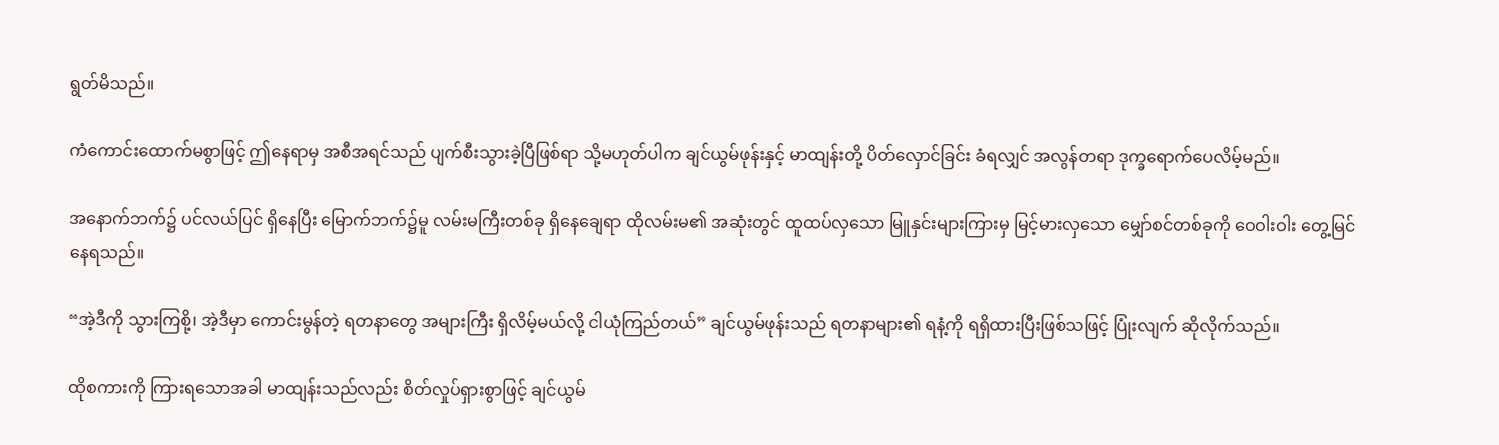ရွတ်မိသည်။

ကံကောင်းထောက်မစွာဖြင့် ဤနေရာမှ အစီအရင်သည် ပျက်စီးသွားခဲ့ပြီဖြစ်ရာ သို့မဟုတ်ပါက ချင်ယွမ်ဖုန်းနှင့် မာထျန်းတို့ ပိတ်လှောင်ခြင်း ခံရလျှင် အလွန်တရာ ဒုက္ခရောက်ပေလိမ့်မည်။

အနောက်ဘက်၌ ပင်လယ်ပြင် ရှိနေပြီး မြောက်ဘက်၌မူ လမ်းမကြီးတစ်ခု ရှိနေချေရာ ထိုလမ်းမ၏ အဆုံးတွင် ထူထပ်လှသော မြူနှင်းများကြားမှ မြင့်မားလှသော မျှော်စင်တစ်ခုကို ဝေဝါးဝါး တွေ့မြင်နေရသည်။

“အဲ့ဒီကို သွားကြစို့၊ အဲ့ဒီမှာ ကောင်းမွန်တဲ့ ရတနာတွေ အများကြီး ရှိလိမ့်မယ်လို့ ငါယုံကြည်တယ်” ချင်ယွမ်ဖုန်းသည် ရတနာများ၏ ရနံ့ကို ရရှိထားပြီးဖြစ်သဖြင့် ပြုံးလျက် ဆိုလိုက်သည်။

ထိုစကားကို ကြားရသောအခါ မာထျန်းသည်လည်း စိတ်လှုပ်ရှားစွာဖြင့် ချင်ယွမ်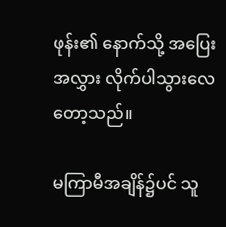ဖုန်း၏ နောက်သို့ အပြေးအလွှား လိုက်ပါသွားလေတော့သည်။

မကြာမီအချိန်၌ပင် သူ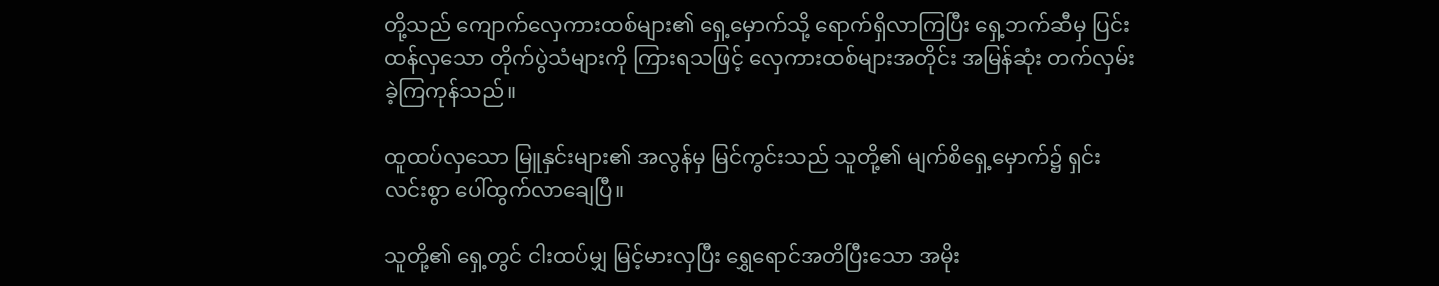တို့သည် ကျောက်လှေကားထစ်များ၏ ရှေ့မှောက်သို့ ရောက်ရှိလာကြပြီး ရှေ့ဘက်ဆီမှ ပြင်းထန်လှသော တိုက်ပွဲသံများကို ကြားရသဖြင့် လှေကားထစ်များအတိုင်း အမြန်ဆုံး တက်လှမ်းခဲ့ကြကုန်သည်။

ထူထပ်လှသော မြူနှင်းများ၏ အလွန်မှ မြင်ကွင်းသည် သူတို့၏ မျက်စိရှေ့မှောက်၌ ရှင်းလင်းစွာ ပေါ်ထွက်လာချေပြီ။

သူတို့၏ ရှေ့တွင် ငါးထပ်မျှ မြင့်မားလှပြီး ရွှေရောင်အတိပြီးသော အမိုး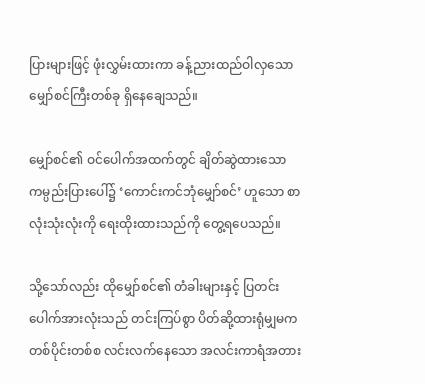ပြားများဖြင့် ဖုံးလွှမ်းထားကာ ခန့်ညားထည်ဝါလှသော မျှော်စင်ကြီးတစ်ခု ရှိနေချေသည်။

မျှော်စင်၏ ဝင်ပေါက်အထက်တွင် ချိတ်ဆွဲထားသော ကမ္ပည်းပြားပေါ်၌ ‘ကောင်းကင်ဘုံမျှော်စင်’ ဟူသော စာလုံးသုံးလုံးကို ရေးထိုးထားသည်ကို တွေ့ရပေသည်။

သို့သော်လည်း ထိုမျှော်စင်၏ တံခါးများနှင့် ပြတင်းပေါက်အားလုံးသည် တင်းကြပ်စွာ ပိတ်ဆို့ထားရုံမျှမက တစ်ပိုင်းတစ်စ လင်းလက်နေသော အလင်းကာရံအတား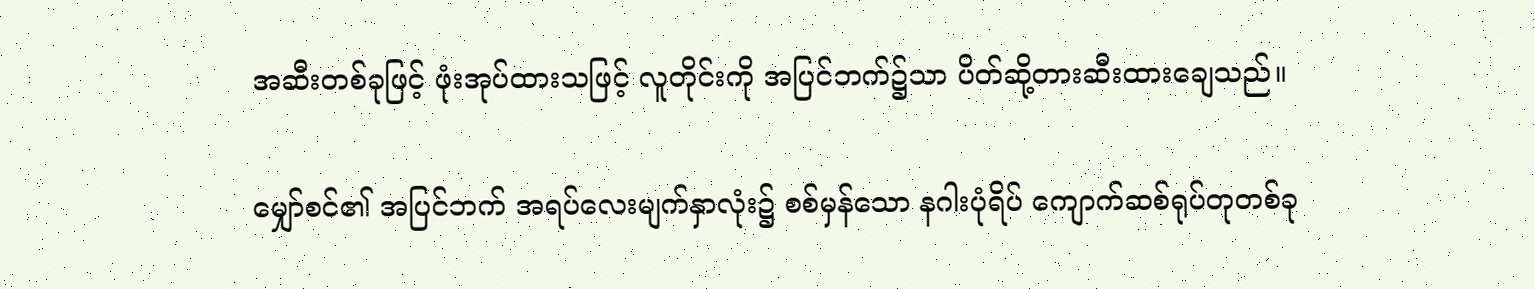အဆီးတစ်ခုဖြင့် ဖုံးအုပ်ထားသဖြင့် လူတိုင်းကို အပြင်ဘက်၌သာ ပိတ်ဆို့တားဆီးထားချေသည်။

မျှော်စင်၏ အပြင်ဘက် အရပ်လေးမျက်နှာလုံး၌ စစ်မှန်သော နဂါးပုံရိပ် ကျောက်ဆစ်ရုပ်တုတစ်ခု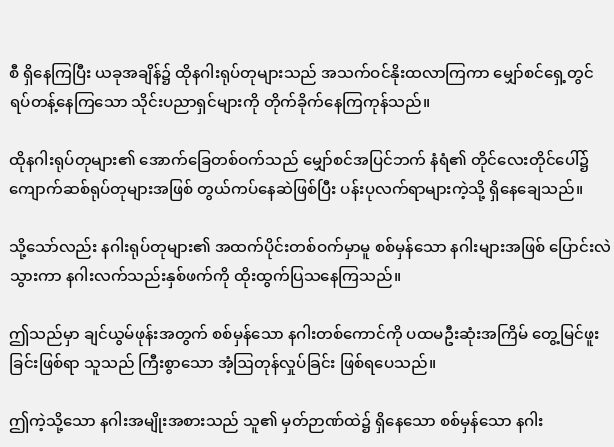စီ ရှိနေကြပြီး ယခုအချိန်၌ ထိုနဂါးရုပ်တုများသည် အသက်ဝင်နိုးထလာကြကာ မျှော်စင်ရှေ့တွင် ရပ်တန့်နေကြသော သိုင်းပညာရှင်များကို တိုက်ခိုက်နေကြကုန်သည်။

ထိုနဂါးရုပ်တုများ၏ အောက်ခြေတစ်ဝက်သည် မျှော်စင်အပြင်ဘက် နံရံ၏ တိုင်လေးတိုင်ပေါ်၌ ကျောက်ဆစ်ရုပ်တုများအဖြစ် တွယ်ကပ်နေဆဲဖြစ်ပြီး ပန်းပုလက်ရာများကဲ့သို့ ရှိနေချေသည်။

သို့သော်လည်း နဂါးရုပ်တုများ၏ အထက်ပိုင်းတစ်ဝက်မှာမူ စစ်မှန်သော နဂါးများအဖြစ် ပြောင်းလဲသွားကာ နဂါးလက်သည်းနှစ်ဖက်ကို ထိုးထွက်ပြသနေကြသည်။

ဤသည်မှာ ချင်ယွမ်ဖုန်းအတွက် စစ်မှန်သော နဂါးတစ်ကောင်ကို ပထမဦးဆုံးအကြိမ် တွေ့မြင်ဖူးခြင်းဖြစ်ရာ သူသည် ကြီးစွာသော အံ့ဩတုန်လှုပ်ခြင်း ဖြစ်ရပေသည်။

ဤကဲ့သို့သော နဂါးအမျိုးအစားသည် သူ၏ မှတ်ဉာဏ်ထဲ၌ ရှိနေသော စစ်မှန်သော နဂါး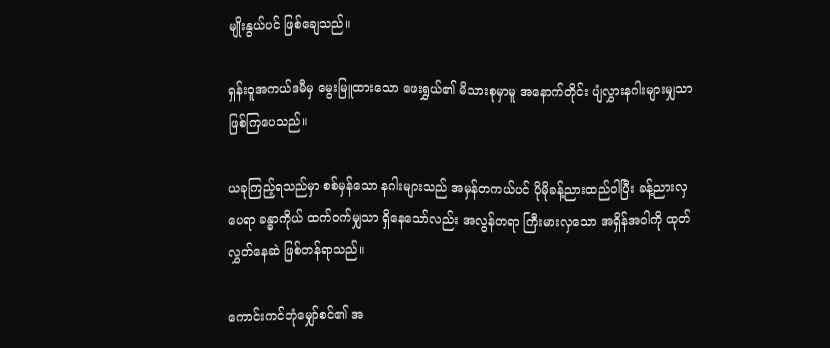မျိုးနွယ်ပင် ဖြစ်ချေသည်။

ရှန်းဝူအကယ်ဒမီမှ မွေးမြူထားသော ဖေးရွှယ်၏ မိသားစုမှာမူ အနောက်တိုင်း ပျံလွှားနဂါးများမျှသာ ဖြစ်ကြပေသည်။

ယခုကြည့်ရသည်မှာ စစ်မှန်သော နဂါးများသည် အမှန်တကယ်ပင် ပိုမိုခန့်ညားထည်ဝါပြီး ခန့်ညားလှပေရာ ခန္ဓာကိုယ် ထက်ဝက်မျှသာ ရှိနေသော်လည်း အလွန်တရာ ကြီးမားလှသော အရှိန်အဝါကို ထုတ်လွှတ်နေဆဲ ဖြစ်တန်ရာသည်။

ကောင်းကင်ဘုံမျှော်စင်၏ အ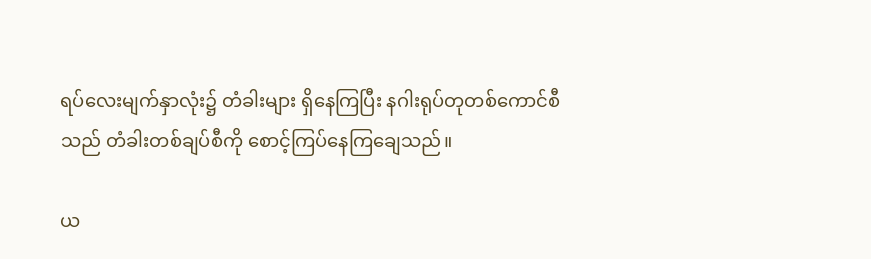ရပ်လေးမျက်နှာလုံး၌ တံခါးများ ရှိနေကြပြီး နဂါးရုပ်တုတစ်ကောင်စီသည် တံခါးတစ်ချပ်စီကို စောင့်ကြပ်နေကြချေသည်။

ယ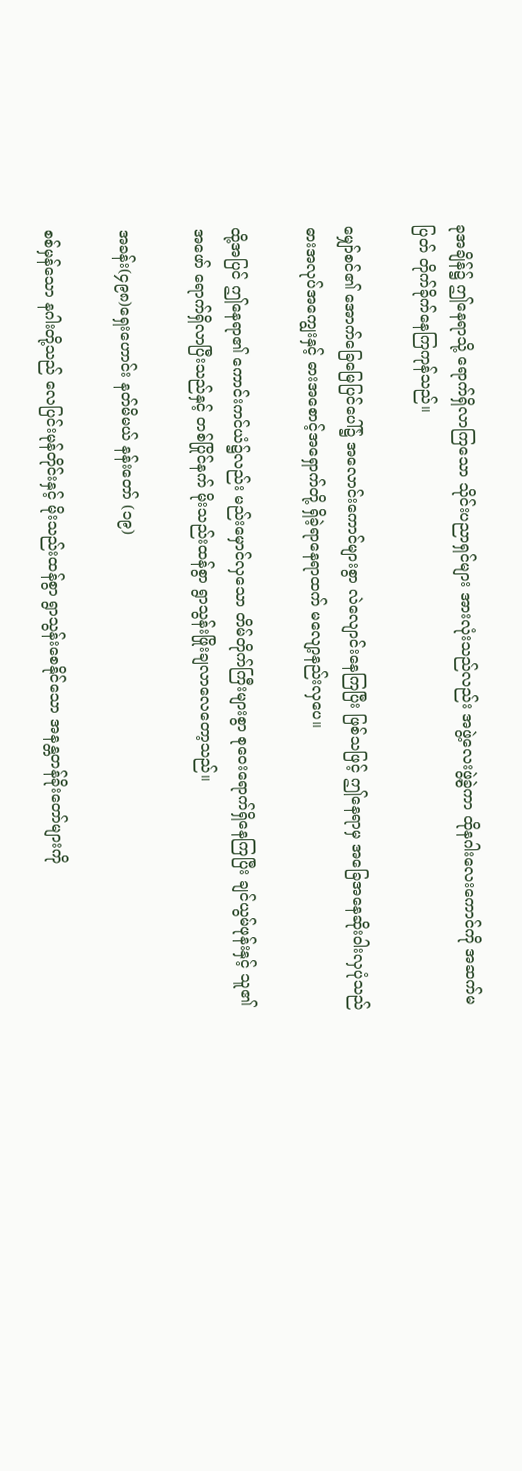ခုအချိန်၌ ဤနေရာသို့ ရောက်ရှိလာကြသော သိုင်းပညာရှင်များ အားလုံးသည်လည်း အဖွဲ့လေးဖွဲ့ခွဲကာ ထိုနဂါးလေးကောင်ကို အဆက်မပြတ် တိုက်ခိုက်နေကြကုန်သည်။

မျှော်စင်၏ အောက်ခြေမြေပြင်ပေါ်၌ အလောင်းကောင်များစွာ လဲလျောင်းနေကြပြီး ဖြစ်သဖြင့် ဤနေရာမှ အခြေအနေဆိုးဝါးလှပုံသည် ဓားအလုပ်အကျွေးနှင့် ဓားအစောင့်အရှောက်တို့ ရှိခဲ့ရာနေရာထက် မလျော့နည်းလှပေ။

ထို့အပြင် ဤနေရာ၏ ကောင်းကင်ယံ၌လည်း မည်းမှောင်လှသော တိမ်တိုက်ကြီးများစွာ စုဝေးရောက်ရှိနေကြပြီး ချင်ယွမ်ဖုန်းနှင့် သူ၏ အဖော် ရောက်ရှိလာပြီးသည်နှင့် တစ်ပြိုင်နက် မိုးသည်းထန်စွာ ရွာသွန်းဖြိုးချလာလေတော့သည်။

အခန်း(၄၉၈)ရှေးဟောင်း နတ်မိမယ် နန်းတော် (၁၉)

စစ်မှန်သော နဂါးတို့သည် လေပြင်းမုန်တိုင်းနှင့် မိုးသည်းထန်စွာ ရွာသွန်းစေနိုင်သော အနန္တတန်ခိုးတော်များကို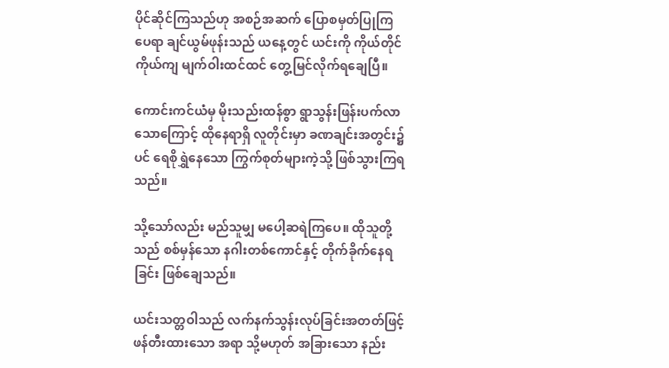ပိုင်ဆိုင်ကြသည်ဟု အစဉ်အဆက် ပြောစမှတ်ပြုကြပေရာ ချင်ယွမ်ဖုန်းသည် ယနေ့တွင် ယင်းကို ကိုယ်တိုင်ကိုယ်ကျ မျက်ဝါးထင်ထင် တွေ့မြင်လိုက်ရချေပြီ။

ကောင်းကင်ယံမှ မိုးသည်းထန်စွာ ရွာသွန်းဖြန်းပက်လာသောကြောင့် ထိုနေရာရှိ လူတိုင်းမှာ ခဏချင်းအတွင်း၌ပင် ရေစိုရွှဲနေသော ကြွက်စုတ်များကဲ့သို့ ဖြစ်သွားကြရသည်။

သို့သော်လည်း မည်သူမျှ မပေါ့ဆရဲကြပေ။ ထိုသူတို့သည် စစ်မှန်သော နဂါးတစ်ကောင်နှင့် တိုက်ခိုက်နေရခြင်း ဖြစ်ချေသည်။

ယင်းသတ္တဝါသည် လက်နက်သွန်းလုပ်ခြင်းအတတ်ဖြင့် ဖန်တီးထားသော အရာ သို့မဟုတ် အခြားသော နည်း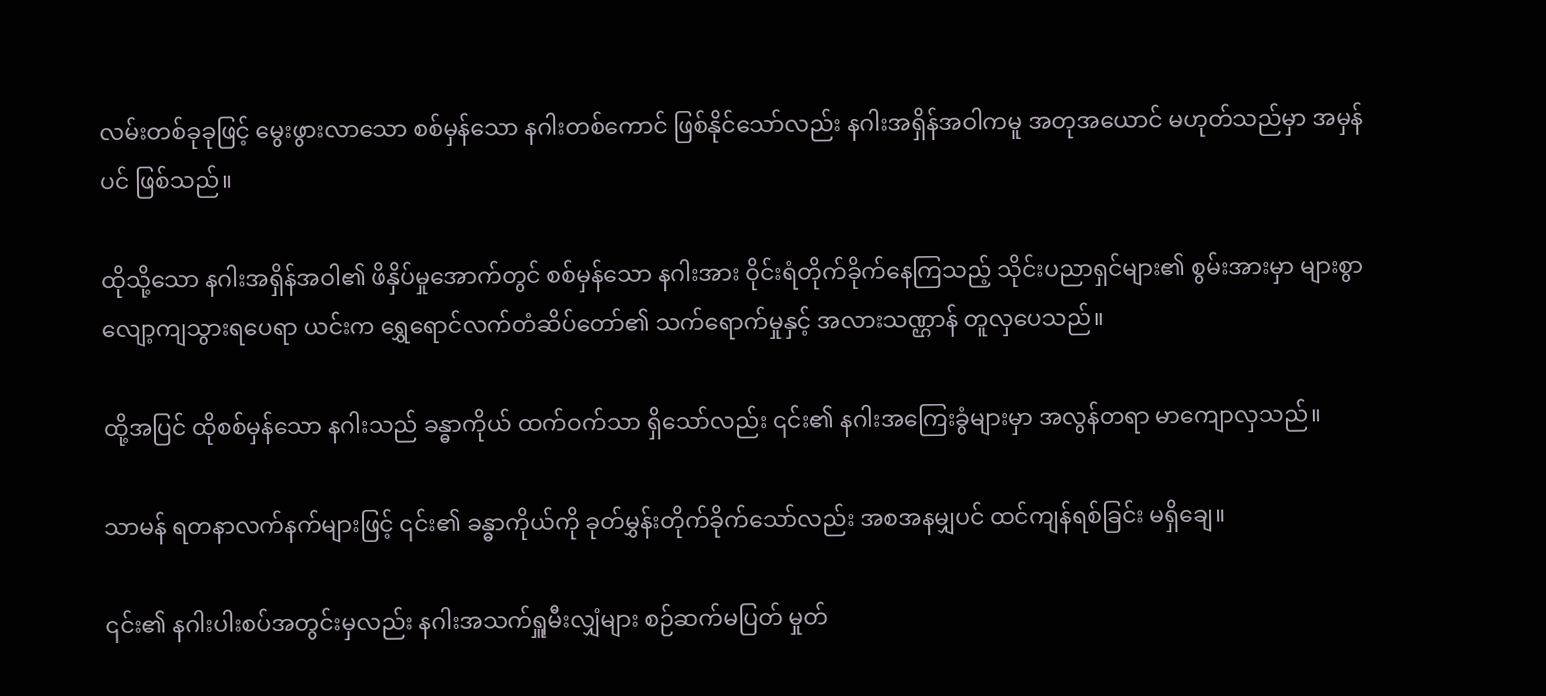လမ်းတစ်ခုခုဖြင့် မွေးဖွားလာသော စစ်မှန်သော နဂါးတစ်ကောင် ဖြစ်နိုင်သော်လည်း နဂါးအရှိန်အဝါကမူ အတုအယောင် မဟုတ်သည်မှာ အမှန်ပင် ဖြစ်သည်။

ထိုသို့သော နဂါးအရှိန်အဝါ၏ ဖိနှိပ်မှုအောက်တွင် စစ်မှန်သော နဂါးအား ဝိုင်းရံတိုက်ခိုက်နေကြသည့် သိုင်းပညာရှင်များ၏ စွမ်းအားမှာ များစွာ လျော့ကျသွားရပေရာ ယင်းက ရွှေရောင်လက်တံဆိပ်တော်၏ သက်ရောက်မှုနှင့် အလားသဏ္ဌာန် တူလှပေသည်။

ထို့အပြင် ထိုစစ်မှန်သော နဂါးသည် ခန္ဓာကိုယ် ထက်ဝက်သာ ရှိသော်လည်း ၎င်း၏ နဂါးအကြေးခွံများမှာ အလွန်တရာ မာကျောလှသည်။

သာမန် ရတနာလက်နက်များဖြင့် ၎င်း၏ ခန္ဓာကိုယ်ကို ခုတ်မွှန်းတိုက်ခိုက်သော်လည်း အစအနမျှပင် ထင်ကျန်ရစ်ခြင်း မရှိချေ။

၎င်း၏ နဂါးပါးစပ်အတွင်းမှလည်း နဂါးအသက်ရှူမီးလျှံများ စဉ်ဆက်မပြတ် မှုတ်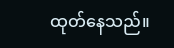ထုတ်နေသည်။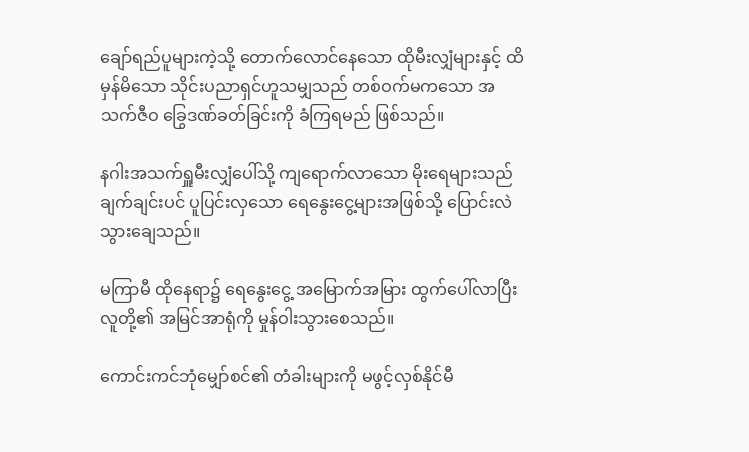ချော်ရည်ပူများကဲ့သို့ တောက်လောင်နေသော ထိုမီးလျှံများနှင့် ထိမှန်မိသော သိုင်းပညာရှင်ဟူသမျှသည် တစ်ဝက်မကသော အသက်ဇီဝ ခြွေဒဏ်ခတ်ခြင်းကို ခံကြရမည် ဖြစ်သည်။

နဂါးအသက်ရှူမီးလျှံပေါ်သို့ ကျရောက်လာသော မိုးရေများသည် ချက်ချင်းပင် ပူပြင်းလှသော ရေနွေးငွေ့များအဖြစ်သို့ ပြောင်းလဲသွားချေသည်။

မကြာမီ ထိုနေရာ၌ ရေနွေးငွေ့ အမြောက်အမြား ထွက်ပေါ်လာပြီး လူတို့၏ အမြင်အာရုံကို မှုန်ဝါးသွားစေသည်။

ကောင်းကင်ဘုံမျှော်စင်၏ တံခါးများကို မဖွင့်လှစ်နိုင်မီ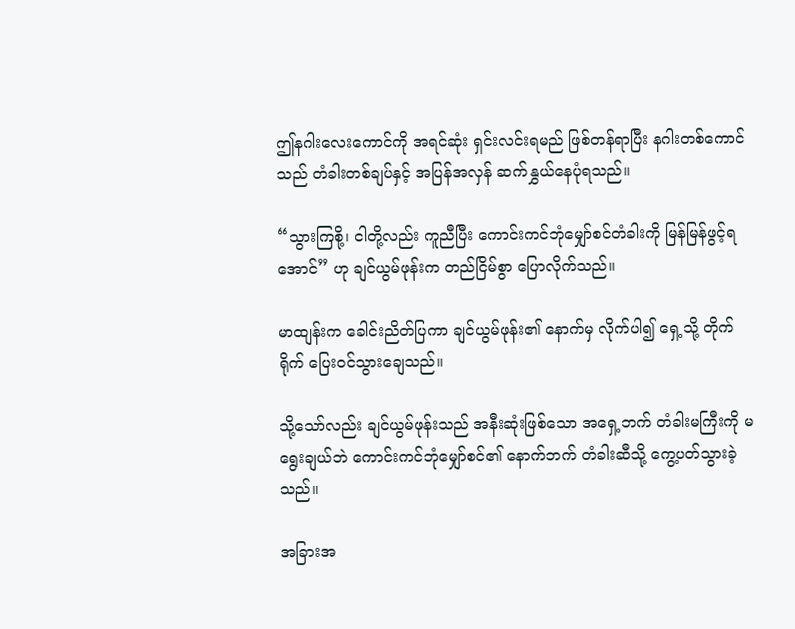ဤနဂါးလေးကောင်ကို အရင်ဆုံး ရှင်းလင်းရမည် ဖြစ်တန်ရာပြီး နဂါးတစ်ကောင်သည် တံခါးတစ်ချပ်နှင့် အပြန်အလှန် ဆက်နွှယ်နေပုံရသည်။

“သွားကြစို့၊ ငါတို့လည်း ကူညီပြီး ကောင်းကင်ဘုံမျှော်စင်တံခါးကို မြန်မြန်ဖွင့်ရအောင်” ဟု ချင်ယွမ်ဖုန်းက တည်ငြိမ်စွာ ပြောလိုက်သည်။

မာထျန်းက ခေါင်းညိတ်ပြကာ ချင်ယွမ်ဖုန်း၏ နောက်မှ လိုက်ပါ၍ ရှေ့သို့ တိုက်ရိုက် ပြေးဝင်သွားချေသည်။

သို့သော်လည်း ချင်ယွမ်ဖုန်းသည် အနီးဆုံးဖြစ်သော အရှေ့ဘက် တံခါးမကြီးကို မရွေးချယ်ဘဲ ကောင်းကင်ဘုံမျှော်စင်၏ နောက်ဘက် တံခါးဆီသို့ ကွေ့ပတ်သွားခဲ့သည်။

အခြားအ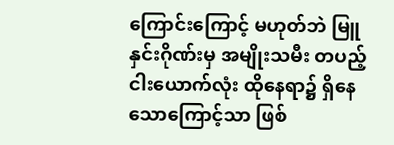ကြောင်းကြောင့် မဟုတ်ဘဲ မြူနှင်းဂိုဏ်းမှ အမျိုးသမီး တပည့်ငါးယောက်လုံး ထိုနေရာ၌ ရှိနေသောကြောင့်သာ ဖြစ်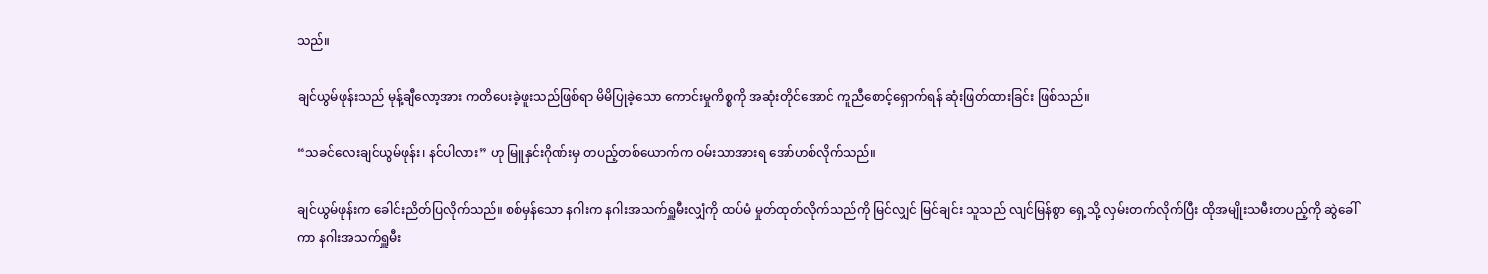သည်။

ချင်ယွမ်ဖုန်းသည် မုန့်ချီလော့အား ကတိပေးခဲ့ဖူးသည်ဖြစ်ရာ မိမိပြုခဲ့သော ကောင်းမှုကိစ္စကို အဆုံးတိုင်အောင် ကူညီစောင့်ရှောက်ရန် ဆုံးဖြတ်ထားခြင်း ဖြစ်သည်။

“သခင်လေးချင်ယွမ်ဖုန်း၊ နင်ပါလား” ဟု မြူနှင်းဂိုဏ်းမှ တပည့်တစ်ယောက်က ဝမ်းသာအားရ အော်ဟစ်လိုက်သည်။

ချင်ယွမ်ဖုန်းက ခေါင်းညိတ်ပြလိုက်သည်။ စစ်မှန်သော နဂါးက နဂါးအသက်ရှူမီးလျှံကို ထပ်မံ မှုတ်ထုတ်လိုက်သည်ကို မြင်လျှင် မြင်ချင်း သူသည် လျင်မြန်စွာ ရှေ့သို့ လှမ်းတက်လိုက်ပြီး ထိုအမျိုးသမီးတပည့်ကို ဆွဲခေါ်ကာ နဂါးအသက်ရှူမီး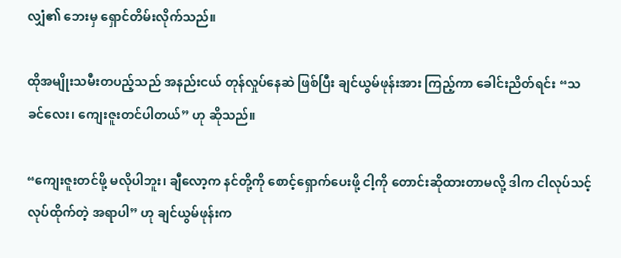လျှံ၏ ဘေးမှ ရှောင်တိမ်းလိုက်သည်။

ထိုအမျိုးသမီးတပည့်သည် အနည်းငယ် တုန်လှုပ်နေဆဲ ဖြစ်ပြီး ချင်ယွမ်ဖုန်းအား ကြည့်ကာ ခေါင်းညိတ်ရင်း “သခင်လေး၊ ကျေးဇူးတင်ပါတယ်” ဟု ဆိုသည်။

“ကျေးဇူးတင်ဖို့ မလိုပါဘူး၊ ချီလော့က နင်တို့ကို စောင့်ရှောက်ပေးဖို့ ငါ့ကို တောင်းဆိုထားတာမလို့ ဒါက ငါလုပ်သင့်လုပ်ထိုက်တဲ့ အရာပါ” ဟု ချင်ယွမ်ဖုန်းက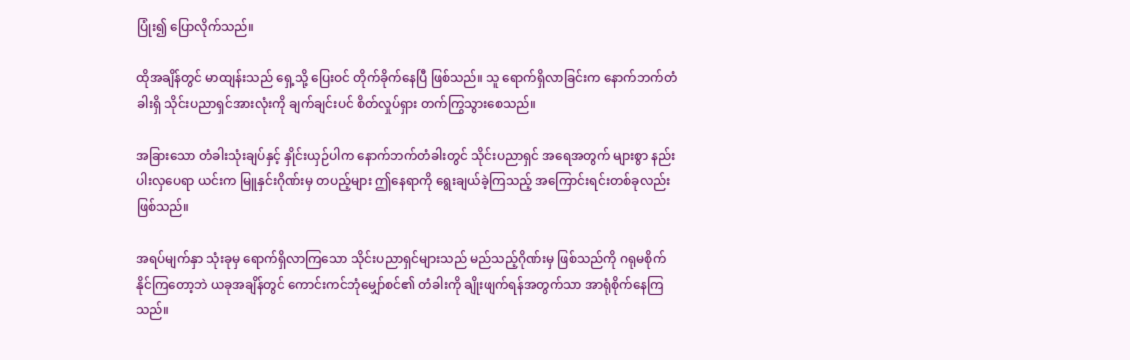ပြုံး၍ ပြောလိုက်သည်။

ထိုအချိန်တွင် မာထျန်းသည် ရှေ့သို့ ပြေးဝင် တိုက်ခိုက်နေပြီ ဖြစ်သည်။ သူ ရောက်ရှိလာခြင်းက နောက်ဘက်တံခါးရှိ သိုင်းပညာရှင်အားလုံးကို ချက်ချင်းပင် စိတ်လှုပ်ရှား တက်ကြွသွားစေသည်။

အခြားသော တံခါးသုံးချပ်နှင့် နှိုင်းယှဉ်ပါက နောက်ဘက်တံခါးတွင် သိုင်းပညာရှင် အရေအတွက် များစွာ နည်းပါးလှပေရာ ယင်းက မြူနှင်းဂိုဏ်းမှ တပည့်များ ဤနေရာကို ရွေးချယ်ခဲ့ကြသည့် အကြောင်းရင်းတစ်ခုလည်း ဖြစ်သည်။

အရပ်မျက်နှာ သုံးခုမှ ရောက်ရှိလာကြသော သိုင်းပညာရှင်များသည် မည်သည့်ဂိုဏ်းမှ ဖြစ်သည်ကို ဂရုမစိုက်နိုင်ကြတော့ဘဲ ယခုအချိန်တွင် ကောင်းကင်ဘုံမျှော်စင်၏ တံခါးကို ချိုးဖျက်ရန်အတွက်သာ အာရုံစိုက်နေကြသည်။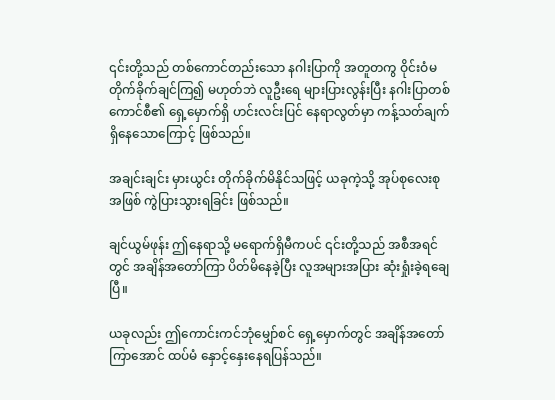၎င်းတို့သည် တစ်ကောင်တည်းသော နဂါးပြာကို အတူတကွ ဝိုင်းဝံမတိုက်ခိုက်ချင်ကြ၍ မဟုတ်ဘဲ လူဦးရေ များပြားလွန်းပြီး နဂါးပြာတစ်ကောင်စီ၏ ရှေ့မှောက်ရှိ ဟင်းလင်းပြင် နေရာလွတ်မှာ ကန့်သတ်ချက် ရှိနေသောကြောင့် ဖြစ်သည်။

အချင်းချင်း မှားယွင်း တိုက်ခိုက်မိနိုင်သဖြင့် ယခုကဲ့သို့ အုပ်စုလေးစုအဖြစ် ကွဲပြားသွားရခြင်း ဖြစ်သည်။

ချင်ယွမ်ဖုန်း ဤနေရာသို့ မရောက်ရှိမီကပင် ၎င်းတို့သည် အစီအရင်တွင် အချိန်အတော်ကြာ ပိတ်မိနေခဲ့ပြီး လူအများအပြား ဆုံးရှုံးခဲ့ရချေပြီ။

ယခုလည်း ဤကောင်းကင်ဘုံမျှော်စင် ရှေ့မှောက်တွင် အချိန်အတော်ကြာအောင် ထပ်မံ နှောင့်နှေးနေရပြန်သည်။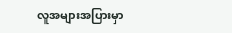လူအများအပြားမှာ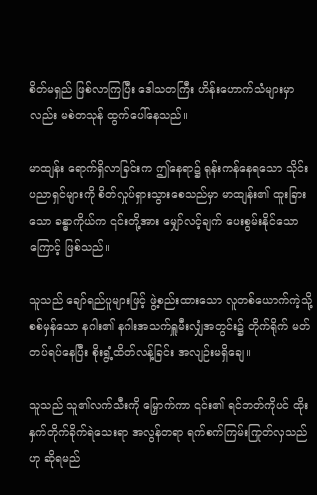စိတ်မရှည် ဖြစ်လာကြပြီး ဒေါသတကြီး ဟိန်းဟောက်သံများမှာလည်း မစဲတသုန် ထွက်ပေါ်နေသည်။

မာထျန်း ရောက်ရှိလာခြင်းက ဤနေရာ၌ ရုန်းကန်နေရသော သိုင်းပညာရှင်များကို စိတ်လှုပ်ရှားသွားစေသည်မှာ မာထျန်း၏ ထူးခြားသော ခန္ဓာကိုယ်က ၎င်းတို့အား မျှော်လင့်ချက် ပေးစွမ်းနိုင်သောကြောင့် ဖြစ်သည်။

သူသည် ချော်ရည်ပူများဖြင့် ဖွဲ့စည်းထားသော လူတစ်ယောက်ကဲ့သို့ စစ်မှန်သော နဂါး၏ နဂါးအသက်ရှူမီးလျှံအတွင်း၌ တိုက်ရိုက် မတ်တပ်ရပ်နေပြီး စိုးရွံ့ထိတ်လန့်ခြင်း အလျဉ်းမရှိချေ။

သူသည် သူ၏လက်သီးကို မြှောက်ကာ ၎င်း၏ ရင်ဘတ်ကိုပင် ထိုးနှက်တိုက်ခိုက်ရဲသေးရာ အလွန်တရာ ရက်စက်ကြမ်းကြုတ်လှသည်ဟု ဆိုရမည်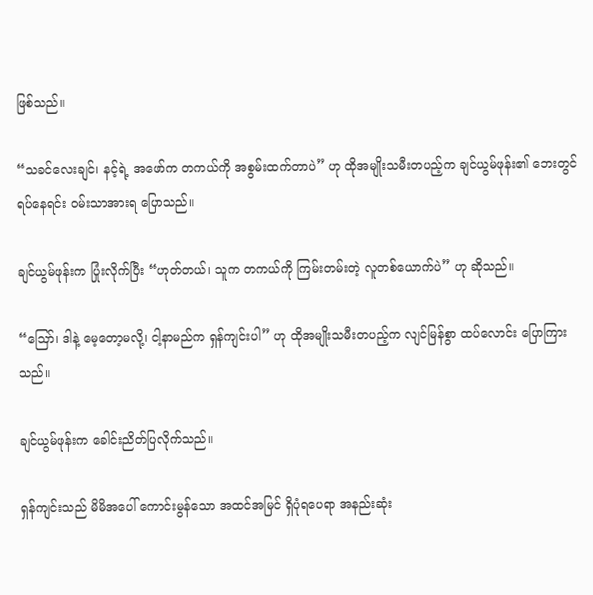ဖြစ်သည်။

“သခင်လေးချင်၊ နင့်ရဲ့ အဖော်က တကယ်ကို အစွမ်းထက်တာပဲ” ဟု ထိုအမျိုးသမီးတပည့်က ချင်ယွမ်ဖုန်း၏ ဘေးတွင် ရပ်နေရင်း ဝမ်းသာအားရ ပြောသည်။

ချင်ယွမ်ဖုန်းက ပြုံးလိုက်ပြီး “ဟုတ်တယ်၊ သူက တကယ်ကို ကြမ်းတမ်းတဲ့ လူတစ်ယောက်ပဲ” ဟု ဆိုသည်။

“ဪ၊ ဒါနဲ့ မေ့တော့မလို့၊ ငါ့နာမည်က ရှန်ကျင်းပါ” ဟု ထိုအမျိုးသမီးတပည့်က လျင်မြန်စွာ ထပ်လောင်း ပြောကြားသည်။

ချင်ယွမ်ဖုန်းက ခေါင်းညိတ်ပြလိုက်သည်။

ရှန်ကျင်းသည် မိမိအပေါ် ကောင်းမွန်သော အထင်အမြင် ရှိပုံရပေရာ အနည်းဆုံး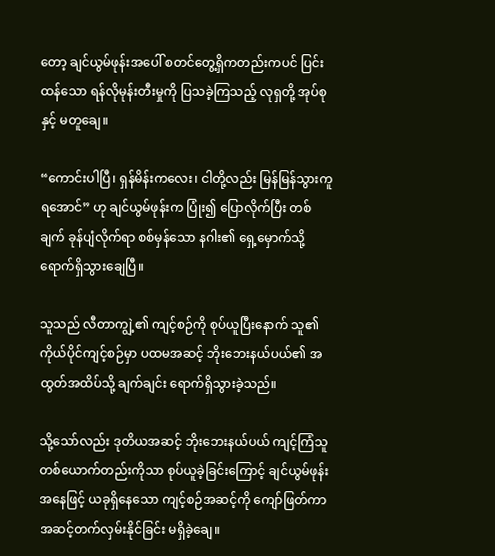တော့ ချင်ယွမ်ဖုန်းအပေါ် စတင်တွေ့ရှိကတည်းကပင် ပြင်းထန်သော ရန်လိုမုန်းတီးမှုကို ပြသခဲ့ကြသည့် လုရှတို့ အုပ်စုနှင့် မတူချေ။

“ကောင်းပါပြီ၊ ရှန်မိန်းကလေး၊ ငါတို့လည်း မြန်မြန်သွားကူရအောင်” ဟု ချင်ယွမ်ဖုန်းက ပြုံး၍ ပြောလိုက်ပြီး တစ်ချက် ခုန်ပျံလိုက်ရာ စစ်မှန်သော နဂါး၏ ရှေ့မှောက်သို့ ရောက်ရှိသွားချေပြီ။

သူသည် လီတာကျွဲ့၏ ကျင့်စဉ်ကို စုပ်ယူပြီးနောက် သူ၏ ကိုယ်ပိုင်ကျင့်စဉ်မှာ ပထမအဆင့် ဘိုးဘေးနယ်ပယ်၏ အထွတ်အထိပ်သို့ ချက်ချင်း ရောက်ရှိသွားခဲ့သည်။

သို့သော်လည်း ဒုတိယအဆင့် ဘိုးဘေးနယ်ပယ် ကျင့်ကြံသူ တစ်ယောက်တည်းကိုသာ စုပ်ယူခဲ့ခြင်းကြောင့် ချင်ယွမ်ဖုန်းအနေဖြင့် ယခုရှိနေသော ကျင့်စဉ်အဆင့်ကို ကျော်ဖြတ်ကာ အဆင့်တက်လှမ်းနိုင်ခြင်း မရှိခဲ့ချေ။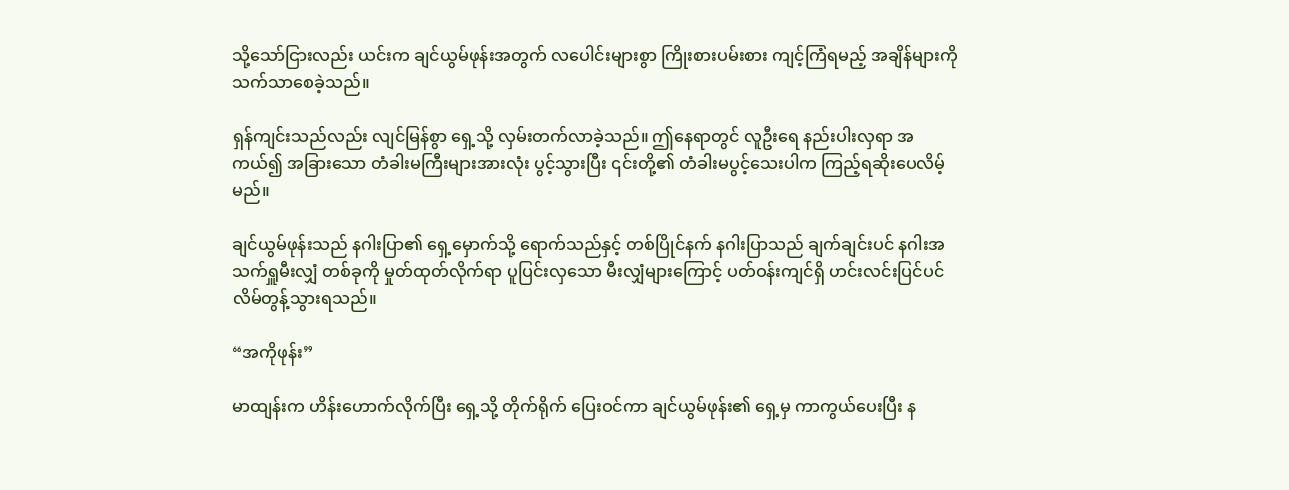သို့သော်ငြားလည်း ယင်းက ချင်ယွမ်ဖုန်းအတွက် လပေါင်းများစွာ ကြိုးစားပမ်းစား ကျင့်ကြံရမည့် အချိန်များကို သက်သာစေခဲ့သည်။

ရှန်ကျင်းသည်လည်း လျင်မြန်စွာ ရှေ့သို့ လှမ်းတက်လာခဲ့သည်။ ဤနေရာတွင် လူဦးရေ နည်းပါးလှရာ အကယ်၍ အခြားသော တံခါးမကြီးများအားလုံး ပွင့်သွားပြီး ၎င်းတို့၏ တံခါးမပွင့်သေးပါက ကြည့်ရဆိုးပေလိမ့်မည်။

ချင်ယွမ်ဖုန်းသည် နဂါးပြာ၏ ရှေ့မှောက်သို့ ရောက်သည်နှင့် တစ်ပြိုင်နက် နဂါးပြာသည် ချက်ချင်းပင် နဂါးအသက်ရှူမီးလျှံ တစ်ခုကို မှုတ်ထုတ်လိုက်ရာ ပူပြင်းလှသော မီးလျှံများကြောင့် ပတ်ဝန်းကျင်ရှိ ဟင်းလင်းပြင်ပင် လိမ်တွန့်သွားရသည်။

“အကိုဖုန်း”

မာထျန်းက ဟိန်းဟောက်လိုက်ပြီး ရှေ့သို့ တိုက်ရိုက် ပြေးဝင်ကာ ချင်ယွမ်ဖုန်း၏ ရှေ့မှ ကာကွယ်ပေးပြီး န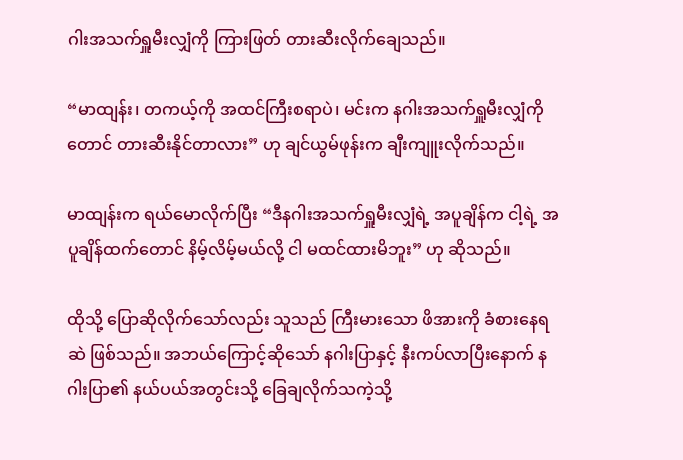ဂါးအသက်ရှူမီးလျှံကို ကြားဖြတ် တားဆီးလိုက်ချေသည်။

“မာထျန်း၊ တကယ့်ကို အထင်ကြီးစရာပဲ၊ မင်းက နဂါးအသက်ရှူမီးလျှံကိုတောင် တားဆီးနိုင်တာလား” ဟု ချင်ယွမ်ဖုန်းက ချီးကျူးလိုက်သည်။

မာထျန်းက ရယ်မောလိုက်ပြီး “ဒီနဂါးအသက်ရှူမီးလျှံရဲ့ အပူချိန်က ငါ့ရဲ့ အပူချိန်ထက်တောင် နိမ့်လိမ့်မယ်လို့ ငါ မထင်ထားမိဘူး” ဟု ဆိုသည်။

ထိုသို့ ပြောဆိုလိုက်သော်လည်း သူသည် ကြီးမားသော ဖိအားကို ခံစားနေရဆဲ ဖြစ်သည်။ အဘယ်ကြောင့်ဆိုသော် နဂါးပြာနှင့် နီးကပ်လာပြီးနောက် နဂါးပြာ၏ နယ်ပယ်အတွင်းသို့ ခြေချလိုက်သကဲ့သို့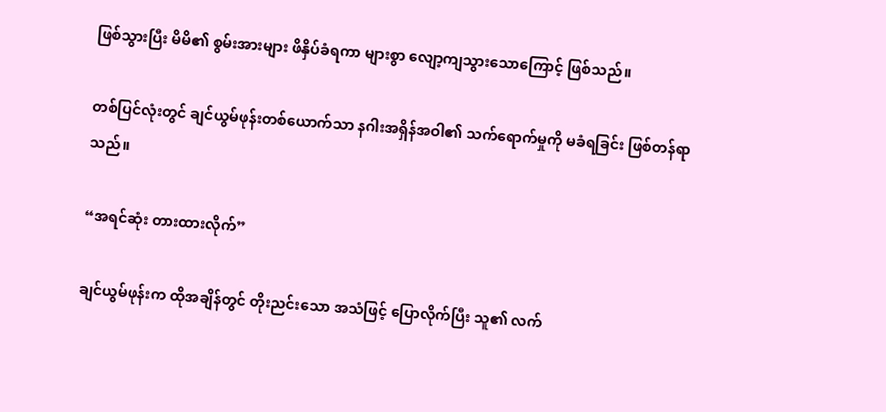ဖြစ်သွားပြီး မိမိ၏ စွမ်းအားများ ဖိနှိပ်ခံရကာ များစွာ လျော့ကျသွားသောကြောင့် ဖြစ်သည်။

တစ်ပြင်လုံးတွင် ချင်ယွမ်ဖုန်းတစ်ယောက်သာ နဂါးအရှိန်အဝါ၏ သက်ရောက်မှုကို မခံရခြင်း ဖြစ်တန်ရာသည်။

“အရင်ဆုံး တားထားလိုက်”

ချင်ယွမ်ဖုန်းက ထိုအချိန်တွင် တိုးညင်းသော အသံဖြင့် ပြောလိုက်ပြီး သူ၏ လက်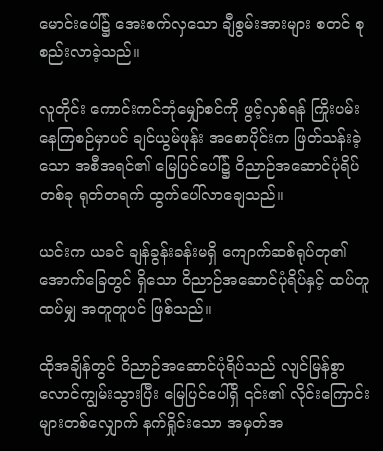မောင်းပေါ်၌ အေးစက်လှသော ချီစွမ်းအားများ စတင် စုစည်းလာခဲ့သည်။

လူတိုင်း ကောင်းကင်ဘုံမျှော်စင်ကို ဖွင့်လှစ်ရန် ကြိုးပမ်းနေကြစဉ်မှာပင် ချင်ယွမ်ဖုန်း အစောပိုင်းက ဖြတ်သန်းခဲ့သော အစီအရင်၏ မြေပြင်ပေါ်၌ ဝိညာဉ်အဆောင်ပုံရိပ်တစ်ခု ရုတ်တရက် ထွက်ပေါ်လာချေသည်။

ယင်းက ယခင် ချန်ခွန်းခန်းမရှိ ကျောက်ဆစ်ရုပ်တု၏ အောက်ခြေတွင် ရှိသော ဝိညာဉ်အဆောင်ပုံရိပ်နှင့် ထပ်တူထပ်မျှ အတူတူပင် ဖြစ်သည်။

ထိုအချိန်တွင် ဝိညာဉ်အဆောင်ပုံရိပ်သည် လျင်မြန်စွာ လောင်ကျွမ်းသွားပြီး မြေပြင်ပေါ်ရှိ ၎င်း၏ လိုင်းကြောင်းများတစ်လျှောက် နက်ရှိုင်းသော အမှတ်အ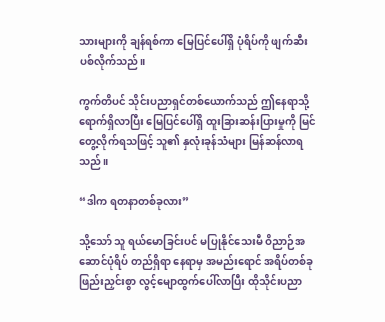သားများကို ချန်ရစ်ကာ မြေပြင်ပေါ်ရှိ ပုံရိပ်ကို ဖျက်ဆီးပစ်လိုက်သည်။

ကွက်တိပင် သိုင်းပညာရှင်တစ်ယောက်သည် ဤနေရာသို့ ရောက်ရှိလာပြီး မြေပြင်ပေါ်ရှိ ထူးခြားဆန်းပြားမှုကို မြင်တွေ့လိုက်ရသဖြင့် သူ၏ နှလုံးခုန်သံများ မြန်ဆန်လာရသည်။

“ဒါက ရတနာတစ်ခုလား”

သို့သော် သူ ရယ်မောခြင်းပင် မပြုနိုင်သေးမီ ဝိညာဉ်အဆောင်ပုံရိပ် တည်ရှိရာ နေရာမှ အမည်းရောင် အရိပ်တစ်ခု ဖြည်းညှင်းစွာ လွင့်မျောထွက်ပေါ်လာပြီး ထိုသိုင်းပညာ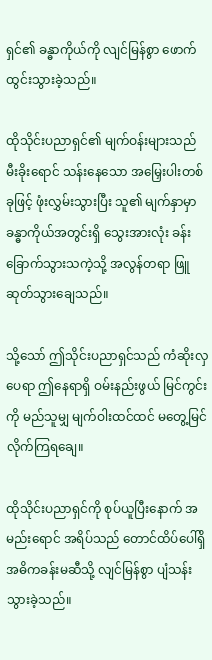ရှင်၏ ခန္ဓာကိုယ်ကို လျင်မြန်စွာ ဖောက်ထွင်းသွားခဲ့သည်။

ထိုသိုင်းပညာရှင်၏ မျက်ဝန်းများသည် မီးခိုးရောင် သန်းနေသော အမြှေးပါးတစ်ခုဖြင့် ဖုံးလွှမ်းသွားပြီး သူ၏ မျက်နှာမှာ ခန္ဓာကိုယ်အတွင်းရှိ သွေးအားလုံး ခန်းခြောက်သွားသကဲ့သို့ အလွန်တရာ ဖြူဆုတ်သွားချေသည်။

သို့သော် ဤသိုင်းပညာရှင်သည် ကံဆိုးလှပေရာ ဤနေရာရှိ ဝမ်းနည်းဖွယ် မြင်ကွင်းကို မည်သူမျှ မျက်ဝါးထင်ထင် မတွေ့မြင်လိုက်ကြရချေ။

ထိုသိုင်းပညာရှင်ကို စုပ်ယူပြီးနောက် အမည်းရောင် အရိပ်သည် တောင်ထိပ်ပေါ်ရှိ အဓိကခန်းမဆီသို့ လျင်မြန်စွာ ပျံသန်းသွားခဲ့သည်။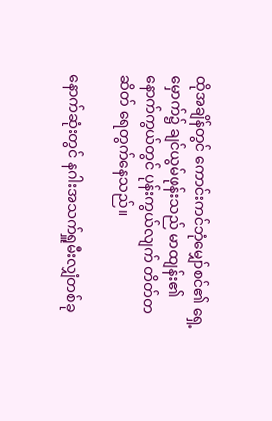ထိုအချိန်တွင် ကောင်းကင်ဘုံမျှော်စင်၏ ရှေ့မှောက်၌ ချင်ယွမ်ဖုန်းသည် မာထျန်း၏ နောက်ကွယ်တွင် ပုန်းကွယ်လျက် တိတ်တဆိတ် ရေတွက်နေသည်။

နောက်ဆုံးတွင် နဂါးအသက်ရှူမီးလျှံတစ်ခု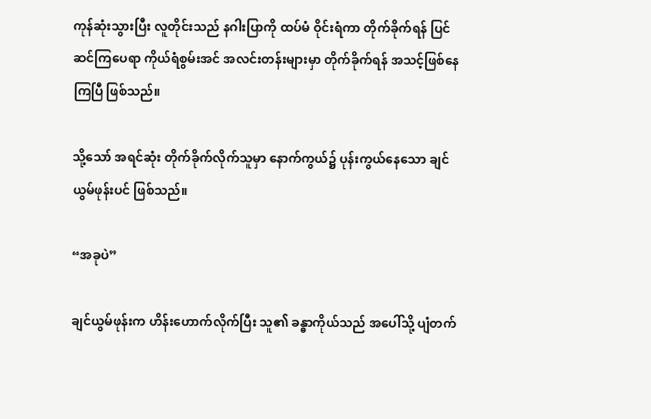ကုန်ဆုံးသွားပြီး လူတိုင်းသည် နဂါးပြာကို ထပ်မံ ဝိုင်းရံကာ တိုက်ခိုက်ရန် ပြင်ဆင်ကြပေရာ ကိုယ်ရံစွမ်းအင် အလင်းတန်းများမှာ တိုက်ခိုက်ရန် အသင့်ဖြစ်နေကြပြီ ဖြစ်သည်။

သို့သော် အရင်ဆုံး တိုက်ခိုက်လိုက်သူမှာ နောက်ကွယ်၌ ပုန်းကွယ်နေသော ချင်ယွမ်ဖုန်းပင် ဖြစ်သည်။

“အခုပဲ”

ချင်ယွမ်ဖုန်းက ဟိန်းဟောက်လိုက်ပြီး သူ၏ ခန္ဓာကိုယ်သည် အပေါ်သို့ ပျံတက်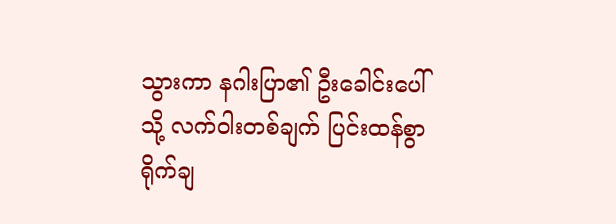သွားကာ နဂါးပြာ၏ ဦးခေါင်းပေါ်သို့ လက်ဝါးတစ်ချက် ပြင်းထန်စွာ ရိုက်ချ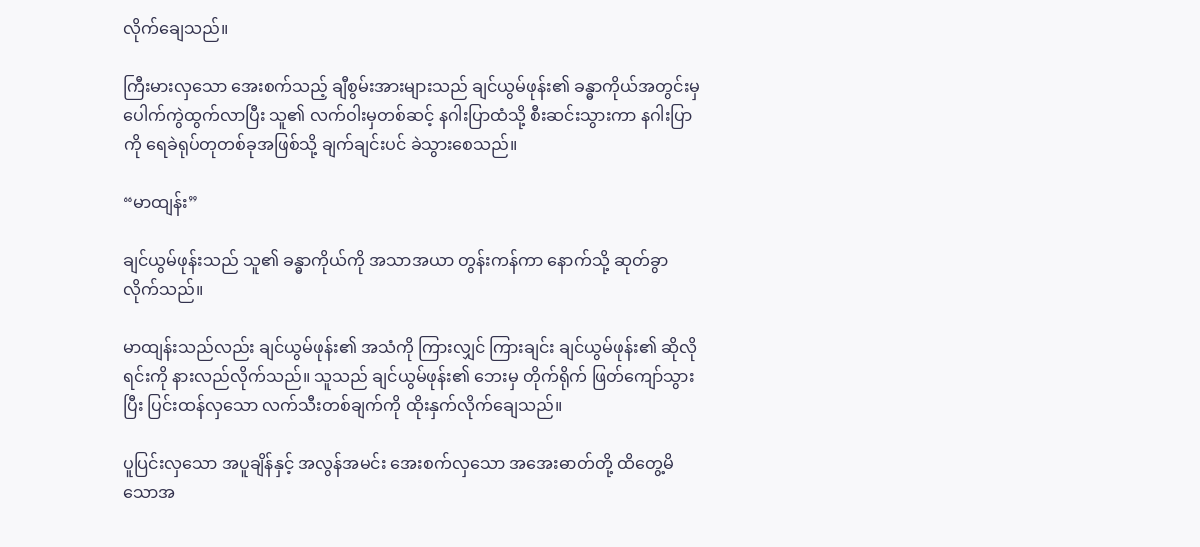လိုက်ချေသည်။

ကြီးမားလှသော အေးစက်သည့် ချီစွမ်းအားများသည် ချင်ယွမ်ဖုန်း၏ ခန္ဓာကိုယ်အတွင်းမှ ပေါက်ကွဲထွက်လာပြီး သူ၏ လက်ဝါးမှတစ်ဆင့် နဂါးပြာထံသို့ စီးဆင်းသွားကာ နဂါးပြာကို ရေခဲရုပ်တုတစ်ခုအဖြစ်သို့ ချက်ချင်းပင် ခဲသွားစေသည်။

“မာထျန်း”

ချင်ယွမ်ဖုန်းသည် သူ၏ ခန္ဓာကိုယ်ကို အသာအယာ တွန်းကန်ကာ နောက်သို့ ဆုတ်ခွာလိုက်သည်။

မာထျန်းသည်လည်း ချင်ယွမ်ဖုန်း၏ အသံကို ကြားလျှင် ကြားချင်း ချင်ယွမ်ဖုန်း၏ ဆိုလိုရင်းကို နားလည်လိုက်သည်။ သူသည် ချင်ယွမ်ဖုန်း၏ ဘေးမှ တိုက်ရိုက် ဖြတ်ကျော်သွားပြီး ပြင်းထန်လှသော လက်သီးတစ်ချက်ကို ထိုးနှက်လိုက်ချေသည်။

ပူပြင်းလှသော အပူချိန်နှင့် အလွန်အမင်း အေးစက်လှသော အအေးဓာတ်တို့ ထိတွေ့မိသောအ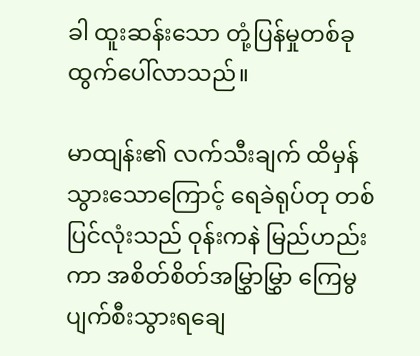ခါ ထူးဆန်းသော တုံ့ပြန်မှုတစ်ခု ထွက်ပေါ်လာသည်။

မာထျန်း၏ လက်သီးချက် ထိမှန်သွားသောကြောင့် ရေခဲရုပ်တု တစ်ပြင်လုံးသည် ဝုန်းကနဲ မြည်ဟည်းကာ အစိတ်စိတ်အမြွှာမြွှာ ကြေမွပျက်စီးသွားရချေ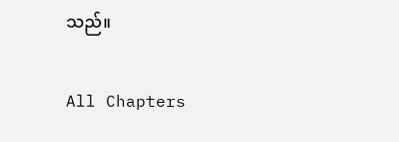သည်။

All Chapters